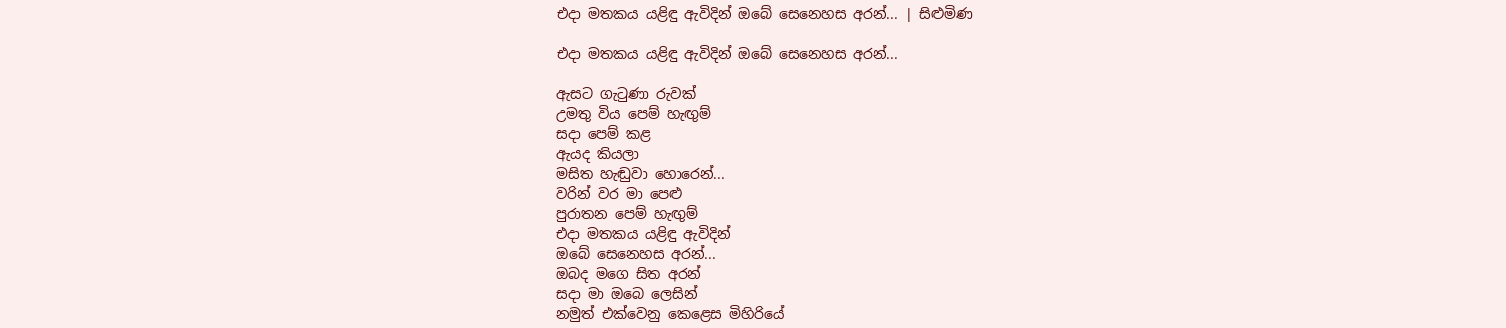එදා මතකය යළිඳු ඇවිදින් ඔබේ සෙනෙහස අරන්... | සිළුමිණ

එදා මතකය යළිඳු ඇවිදින් ඔබේ සෙනෙහස අරන්...

ඇසට ගැටුණා රුවක්
උමතු විය පෙම් හැඟුම්
සදා පෙම් කළ
ඇයද කියලා
මසිත හැඬුවා හොරෙන්...
වරින් වර මා පෙළු
පුරාතන පෙම් හැඟුම්
එදා මතකය යළිඳු ඇවිදින්
ඔබේ සෙනෙහස අරන්...
ඔබද මගෙ සිත අරන්
සදා මා ඔබෙ ලෙසින්
නමුත් එක්වෙනු කෙළෙස මිහිරියේ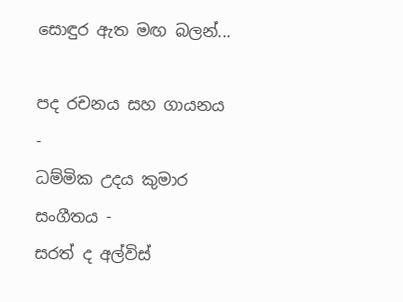සොඳුර ඇත මඟ බලන්...

පද රචනය සහ ගායනය -
ධම්මික උදය කුමාර
සංගීතය -
සරත් ද අල්විස්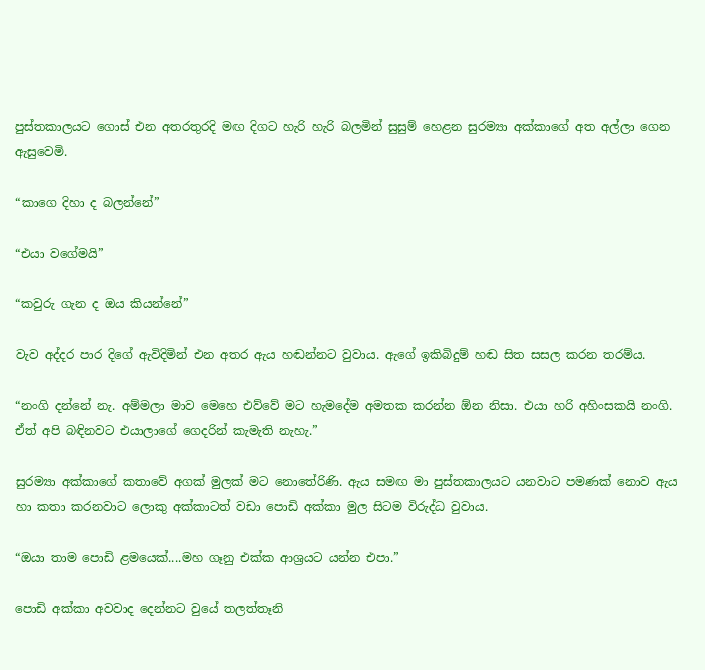පුස්තකාලයට ගොස් එන අතරතුරදි මඟ දිගට හැරි හැරි බලමින් සුසුම් හෙළන සුරම්‍යා අක්කාගේ අත අල්ලා ගෙන ඇසුවෙමි.

“කාගෙ දිහා ද බලන්නේ”

“එයා වගේමයි”

“කවුරු ගැන ද ඔය කියන්නේ”

වැව අද්දර පාර දිගේ ඇවිදිමින් එන අතර ඇය හඬන්නට වුවාය. ඇගේ ඉකිබිදුම් හඬ සිත සසල කරන තරම්ය.

“නංගි දන්නේ නැ. අම්මලා මාව මෙහෙ එව්වේ මට හැමදේම අමතක කරන්න ඕන නිසා. එයා හරි අහිංසකයි නංගි. ඒත් අපි බඳිනවට එයාලාගේ ගෙදරින් කැමැති නැහැ.”

සුරම්‍යා අක්කාගේ කතාවේ අගක් මුලක් මට නොතේරිණි. ඇය සමඟ මා පුස්තකාලයට යනවාට පමණක් නොව ඇය හා කතා කරනවාට ලොකු අක්කාටත් වඩා පොඩි අක්කා මුල සිටම විරුද්ධ වුවාය.

“ඔයා තාම පොඩි ළමයෙක්....මහ ගෑනු එක්ක ආශ්‍රයට යන්න එපා.”

පොඩි අක්කා අවවාද දෙන්නට වුයේ තලත්තෑනි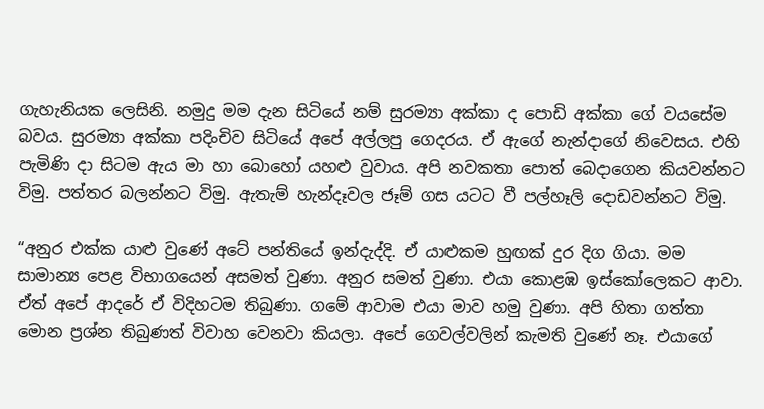ගැහැනියක ලෙසිනි. නමුදු මම දැන සිටියේ නම් සුරම්‍යා අක්කා ද පොඩි අක්කා ගේ වයසේම බවය. සුරම්‍යා අක්කා පදිංචිව සිටියේ අපේ අල්ලපු ගෙදරය. ඒ ඇගේ නැන්දාගේ නිවෙසය. එහි පැමිණි දා සිටම ඇය මා හා බොහෝ යහළු වුවාය. අපි නවකතා පොත් බෙදාගෙන කියවන්නට විමු. පත්තර බලන්නට විමු. ඇතැම් හැන්දෑවල ජෑම් ගස යටට වී පල්හෑලි දොඩවන්නට විමු.

“අනුර එක්ක යාළු වුණේ අටේ පන්තියේ ඉන්දැද්දි. ඒ යාළුකම හුඟක් දුර දිග ගියා. මම සාමාන්‍ය පෙළ විභාගයෙන් අසමත් වුණා. අනුර සමත් වුණා. එයා කොළඹ ඉස්කෝලෙකට ආවා. ඒත් අපේ ආදරේ ඒ විදිහටම තිබුණා. ගමේ ආවාම එයා මාව හමු වුණා. අපි හිතා ගත්තා මොන ප්‍රශ්න තිබුණත් විවාහ වෙනවා කියලා. අපේ ගෙවල්වලින් කැමති වුණේ නෑ. එයාගේ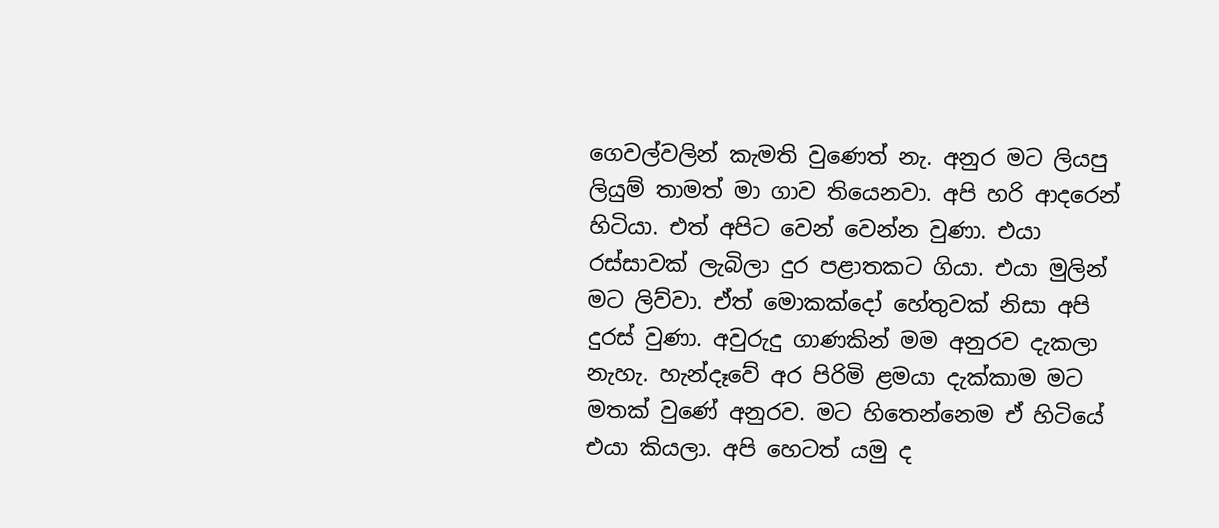ගෙවල්වලින් කැමති වුණෙත් නැ. අනුර මට ලියපු ලියුම් තාමත් මා ගාව තියෙනවා. අපි හරි ආදරෙන් හිටියා. එත් අපිට වෙන් වෙන්න වුණා. එයා රස්සාවක් ලැබිලා දුර පළාතකට ගියා. එයා මුලින් මට ලිව්වා. ඒත් මොකක්දෝ හේතුවක් නිසා අපි දුරස් වුණා. අවුරුදු ගාණකින් මම අනුරව දැකලා නැහැ. හැන්දෑවේ අර පිරිමි ළමයා දැක්කාම මට මතක් වුණේ අනුරව. මට හිතෙන්නෙම ඒ හිටියේ එයා කියලා. අපි හෙටත් යමු ද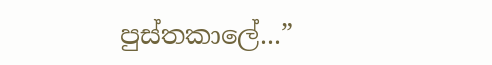පුස්තකාලේ...”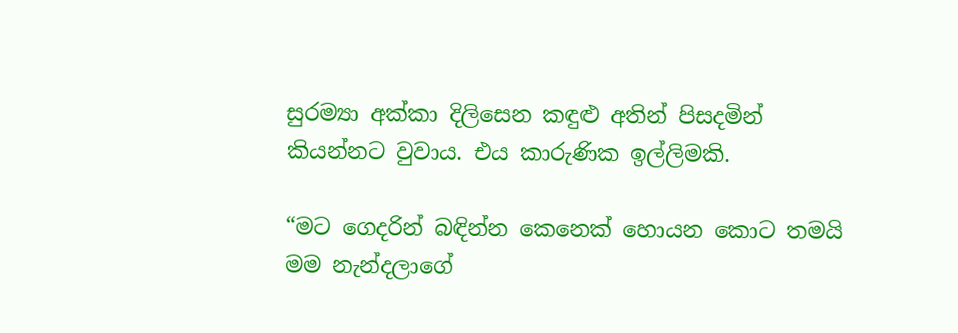සුරම්‍යා අක්කා දිලිසෙන කඳුළු අතින් පිසදමින් කියන්නට වුවාය. එය කාරුණික ඉල්ලිමකි.

“මට ගෙදරින් බඳින්න කෙනෙක් හොයන කොට තමයි මම නැන්දලාගේ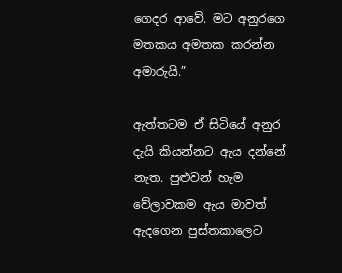ගෙදර ආවේ. මට අනුරගෙ මතකය අමතක කරන්න අමාරුයි.”

ඇත්තටම ඒ සිටියේ අනුර දැයි කියන්නට ඇය දන්නේ නැත. පුළුවන් හැම වේලාවකම ඇය මාවත් ඇදගෙන පුස්තකාලෙට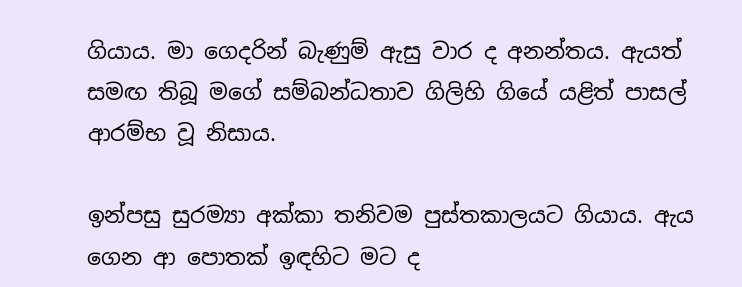ගියාය. මා ගෙදරින් බැණුම් ඇසු වාර ද අනන්තය. ඇයත් සමඟ තිබූ මගේ සම්බන්ධතාව ගිලිහි ගියේ යළිත් පාසල් ආරම්භ වූ නිසාය.

ඉන්පසු සුරම්‍යා අක්කා තනිවම පුස්තකාලයට ගියාය. ඇය ගෙන ආ පොතක් ඉඳහිට මට ද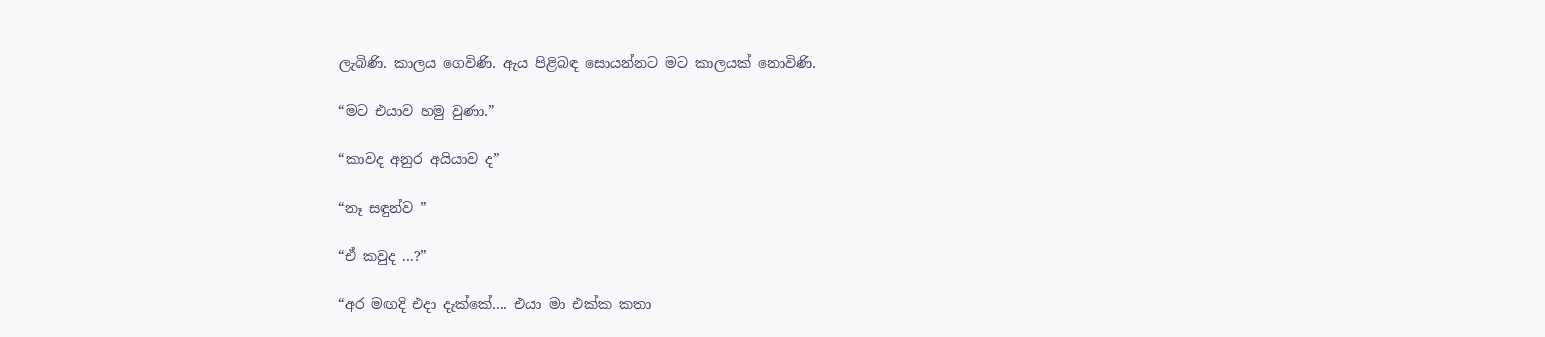ලැබිණි. කාලය ගෙවිණි. ඇය පිළිබඳ සොයන්නට මට කාලයක් නොවිණි.

“මට එයාව හමු වුණා.”

“කාවද අනුර අයියාව ද”

“නෑ සඳුන්ව ”

“ඒ කවුද ...?”

“අර මඟදි එදා දැක්කේ.... එයා මා එක්ක කතා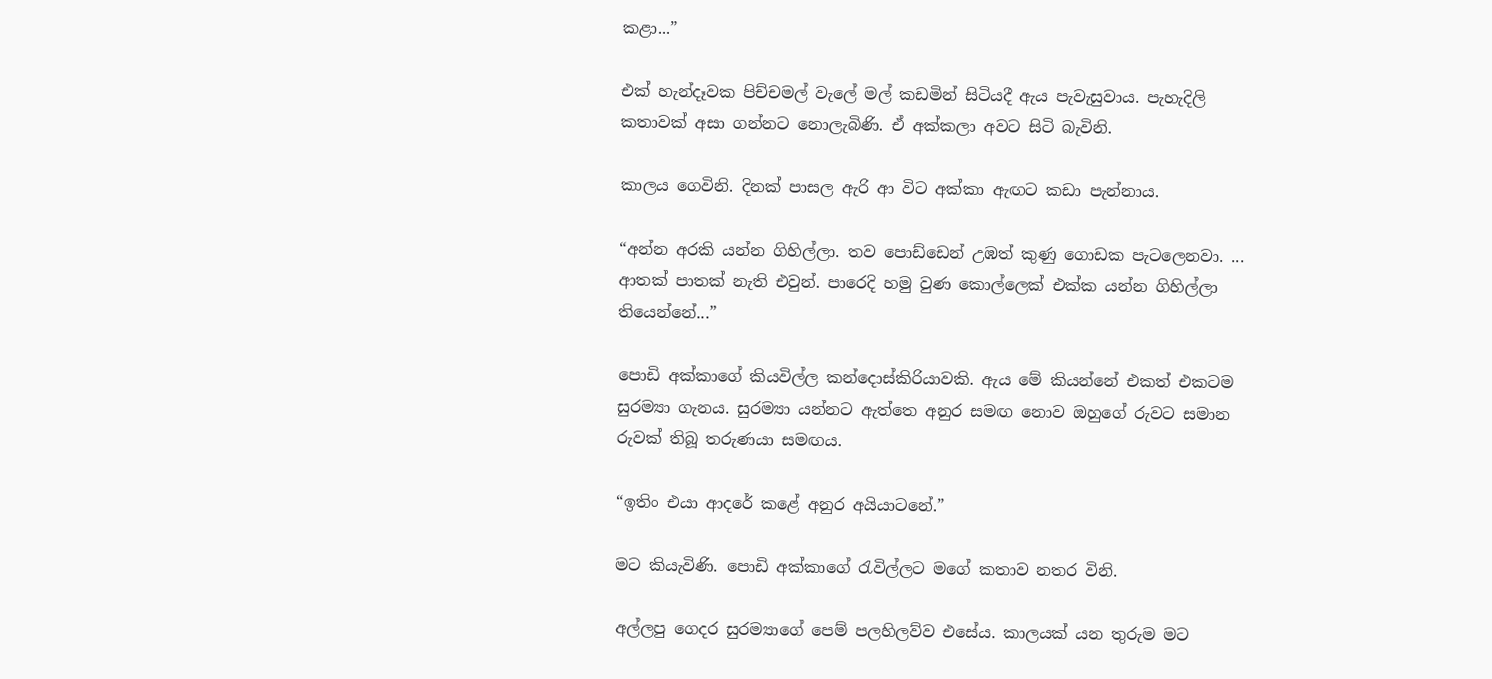කළා...”

එක් හැන්දෑවක පිච්චමල් වැලේ මල් කඩමින් සිටියදී ඇය පැවැසුවාය. පැහැදිලි කතාවක් අසා ගන්නට නොලැබිණි. ඒ අක්කලා අවට සිටි බැවිනි.

කාලය ගෙවිනි. දිනක් පාසල ඇරි ආ විට අක්කා ඇඟට කඩා පැන්නාය.

“අන්න අරකි යන්න ගිහිල්ලා. තව පොඩ්ඩෙන් උඹත් කුණු ගොඩක පැටලෙනවා. ... ආතක් පාතක් නැති එවුන්. පාරෙදි හමු වුණ කොල්ලෙක් එක්ක යන්න ගිහිල්ලා තියෙන්නේ...”

පොඩි අක්කාගේ කියවිල්ල කන්දොස්කිරියාවකි. ඇය මේ කියන්නේ එකත් එකටම සුරම්‍යා ගැනය. සුරම්‍යා යන්නට ඇත්තෙ අනුර සමඟ නොව ඔහුගේ රුවට සමාන රුවක් තිබූ තරුණයා සමඟය.

“ඉතිං එයා ආදරේ කළේ අනුර අයියාටනේ.”

මට කියැවිණි. පොඩි අක්කාගේ රැවිල්ලට මගේ කතාව නතර විනි.

අල්ලපු ගෙදර සුරම්‍යාගේ පෙම් පලහිලව්ව එසේය. කාලයක් යන තුරුම මට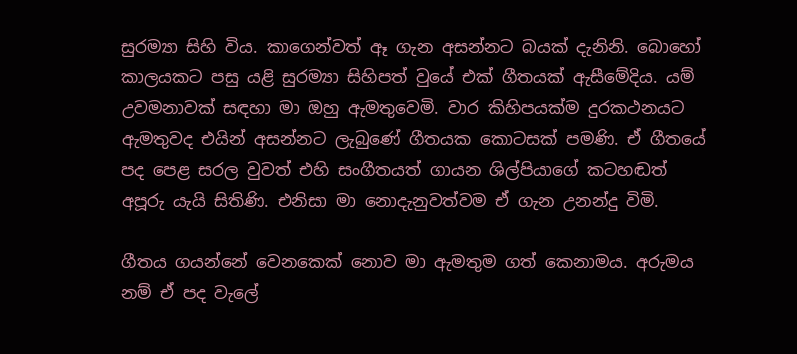සුරම්‍යා සිහි විය. කාගෙන්වත් ඈ ගැන අසන්නට බයක් දැනිනි. බොහෝ කාලයකට පසු යළි සුරම්‍යා සිහිපත් වුයේ එක් ගීතයක් ඇසීමේදිය. යම් උවමනාවක් සඳහා මා ඔහු ඇමතුවෙමි. වාර කිහිපයක්ම දුරකථනයට ඇමතුවද එයින් අසන්නට ලැබුණේ ගීතයක කොටසක් පමණි. ඒ ගීතයේ පද පෙළ සරල වුවත් එහි සංගීතයත් ගායන ශිල්පියාගේ කටහඬත් අපූරු යැයි සිතිණි. එනිසා මා නොදැනුවත්වම ඒ ගැන උනන්දු විමි.

ගීතය ගයන්නේ වෙනකෙක් නොව මා ඇමතුම ගත් කෙනාමය. අරුමය නම් ඒ පද වැලේ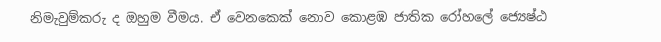නිමැවුම්කරු ද ඔහුම වීමය. ඒ වෙනකෙක් නොව කොළඹ ජාතික රෝහලේ ජ්‍යෙෂ්ඨ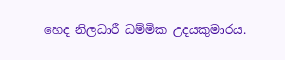හෙද නිලධාරී ධම්මික උදයකුමාරය.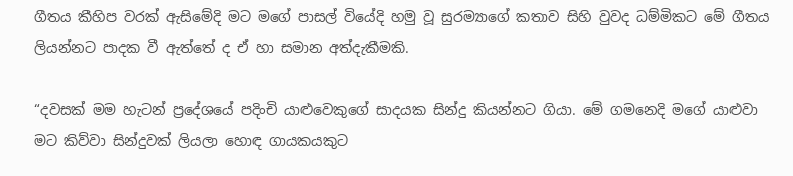ගීතය කීහිප වරක් ඇසිමේදි මට මගේ පාසල් වියේදි හමු වූ සුරම්‍යාගේ කතාව සිහි වුවද ධම්මිකට මේ ගීතය ලියන්නට පාදක වී ඇත්තේ ද ඒ හා සමාන අත්දැකීමකි.

“දවසක් මම හැටන් ප්‍රදේශයේ පදිංචි යාළුවෙකුගේ සාදයක සින්දු කියන්නට ගියා. මේ ගමනෙදි මගේ යාළුවා මට කිව්වා සින්දුවක් ලියලා හොඳ ගායකයකුට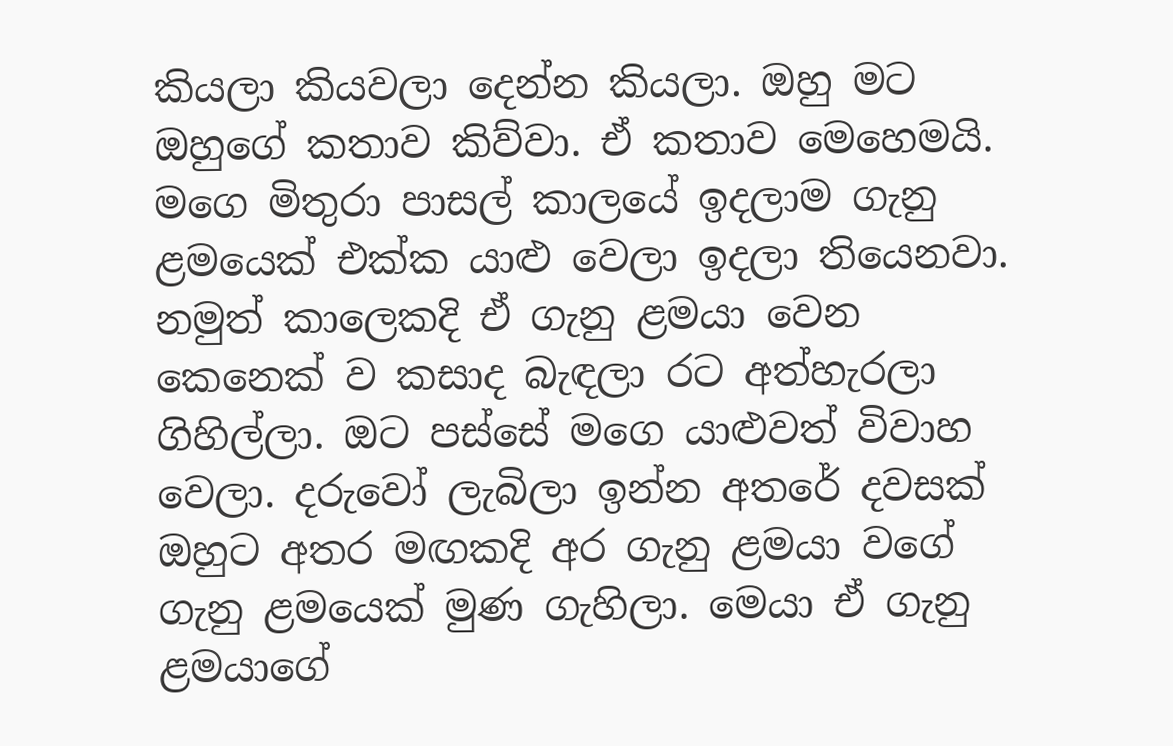කියලා කියවලා දෙන්න කියලා. ඔහු මට ඔහුගේ කතාව කිව්වා. ඒ කතාව මෙහෙමයි. මගෙ මිතුරා පාසල් කාලයේ ඉදලාම ගැනු ළමයෙක් එක්ක යාළු වෙලා ඉදලා තියෙනවා. නමුත් කාලෙකදි ඒ ගැනු ළමයා වෙන කෙනෙක් ව කසාද බැඳලා රට අත්හැරලා ගිහිල්ලා. ඔට පස්සේ මගෙ යාළුවත් විවාහ වෙලා. දරුවෝ ලැබිලා ඉන්න අතරේ දවසක් ඔහුට අතර මඟකදි අර ගැනු ළමයා වගේ ගැනු ළමයෙක් මුණ ගැහිලා. මෙයා ඒ ගැනු ළමයාගේ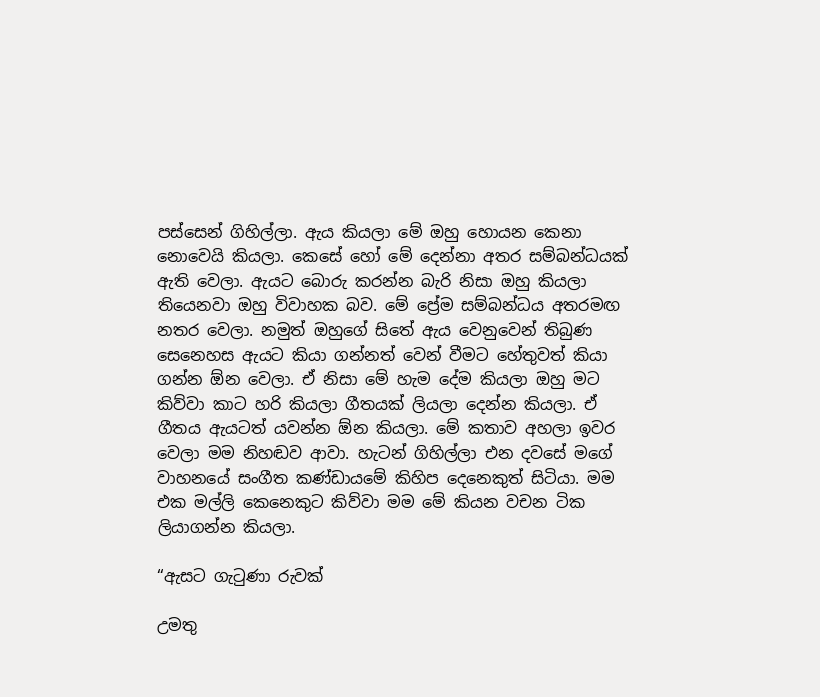පස්සෙන් ගිහිල්ලා. ඇය කියලා මේ ඔහු හොයන කෙනා නොවෙයි කියලා. කෙසේ හෝ මේ දෙන්නා අතර සම්බන්ධයක් ඇති වෙලා. ඇයට බොරු කරන්න බැරි නිසා ඔහු කියලා තියෙනවා ඔහු විවාහක බව. මේ ප්‍රේම සම්බන්ධය අතරමඟ නතර වෙලා. නමුත් ඔහුගේ සිතේ ඇය වෙනුවෙන් තිබුණ සෙනෙහස ඇයට කියා ගන්නත් වෙන් වීමට හේතුවත් කියා ගන්න ඕන වෙලා. ඒ නිසා මේ හැම දේම කියලා ඔහු මට කිව්වා කාට හරි කියලා ගීතයක් ලියලා දෙන්න කියලා. ඒ ගීතය ඇයටත් යවන්න ඕන කියලා. මේ කතාව අහලා ඉවර වෙලා මම නිහඬව ආවා. හැටන් ගිහිල්ලා එන දවසේ මගේ වාහනයේ සංගීත කණ්ඩායමේ කිහිප දෙනෙකුත් සිටියා. මම එක මල්ලි කෙනෙකුට කිව්වා මම මේ කියන වචන ටික ලියාගන්න කියලා.

“ඇසට ගැටුණා රුවක්

උමතු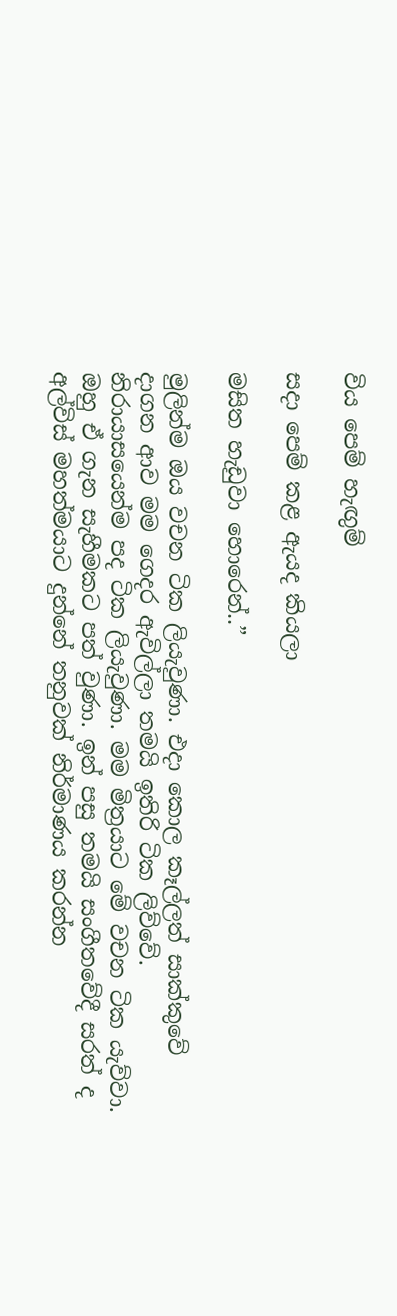විය පෙම් හැඟුම්

සදා පෙම් කළ ඇයද කියලා

මසිත හැඩුවා හොරෙන්..”

මුලින්ම ඔය වචන ටික ලියැවුණා. එදා කොල කෑල්ලත් සාක්කුවේ දාගන ආව මම ගෙදර ඇවිල්ලා තමයි ඉතිරි ටික ලිව්වේ. නිරායාසයෙන්ම පද ටික ලියැවුණා. මම මිත්‍රයාට මේ වචන ටික යැව්වා. ඔහු ඒ ගැන සැහීමකට පත් වුණා. ඉන් පසු තමයි සංගීතවේදී සරත් ද අල්විස් මහත්මයාට දුන්නේ තනුවක් නිර්මාණය කරන්න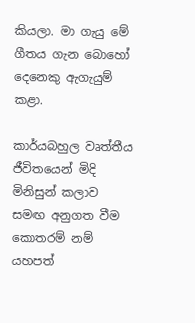කියලා. මා ගැයු මේ ගීතය ගැන බොහෝ දෙනෙකු ඇගැයුම් කළා.

කාර්යබහුල වෘත්තීය ජීවිතයෙන් මිදි මිනිසුන් කලාව සමඟ අනුගත වීම කොතරම් නම් යහපත්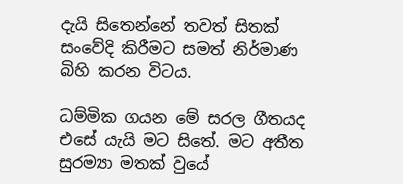දැයි සිතෙන්නේ තවත් සිතක් සංවේදි කිරීමට සමත් නිර්මාණ බිහි කරන විටය.

ධම්මික ගයන මේ සරල ගීතයද එසේ යැයි මට සිතේ. මට අතීත සුරම්‍යා මතක් වුයේ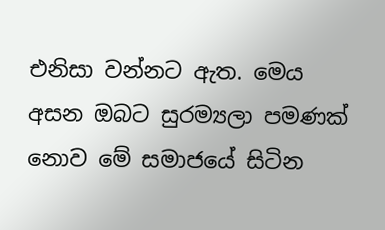එනිසා වන්නට ඇත. මෙය අසන ඔබට සුරම්‍යලා පමණක් නොව මේ සමාජයේ සිටින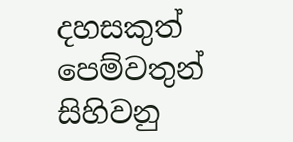දහසකුත් පෙම්වතුන් සිහිවනු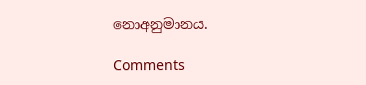නොඅනුමානය.

Comments